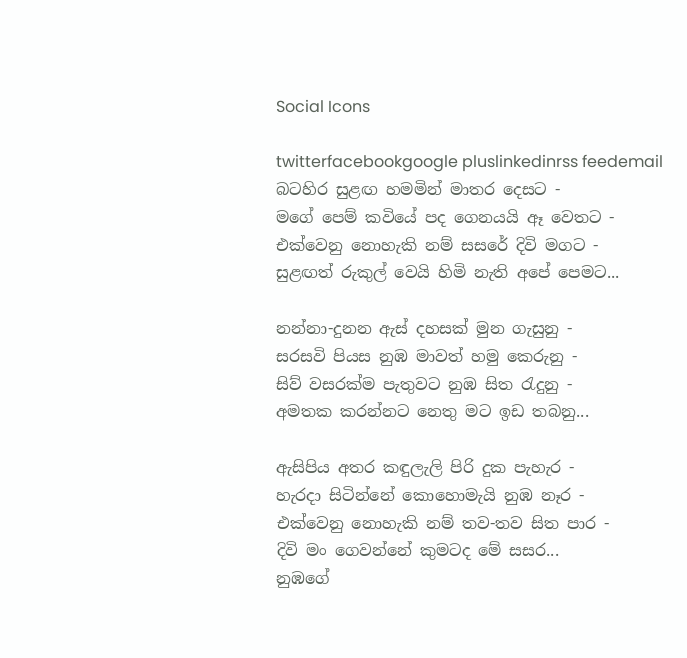Social Icons

twitterfacebookgoogle pluslinkedinrss feedemail
බටහිර සුළඟ හමමින් මාතර දෙසට -
මගේ පෙම් කවියේ පද ගෙනයයි ඈ වෙතට -
එක්වෙනු නොහැකි නම් සසරේ දිවි මගට -
සුළඟත් රුකුල් වෙයි හිමි නැති අපේ පෙමට...

නන්නා-දුනන ඇස් දහසක් මුන ගැසුනු -
සරසවි පියස නුඹ මාවත් හමු කෙරුනු -
සිව් වසරක්ම පැතුවට නුඹ සිත රැදුනු -
අමතක කරන්නට නෙතු මට ඉඩ තබනු...

ඇසිපිය අතර කඳුලැලි පිරි දුක පැහැර -
හැරදා සිටින්නේ කොහොමැයි නුඹ නෑර -
එක්වෙනු නොහැකි නම් තව-තව සිත පාර -
දිවි මං ගෙවන්නේ කුමටද මේ සසර...
නුඹගේ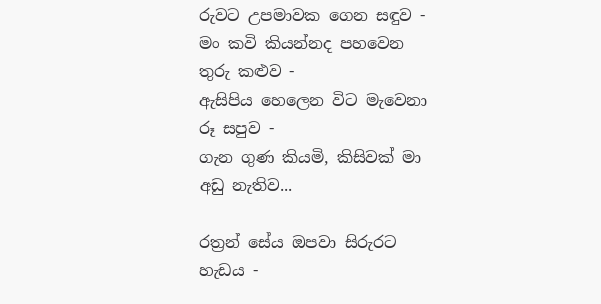රුවට උපමාවක ගෙන සඳුව -
මං කවි කියන්නද පහවෙන තුරු කළුව -
ඇසිපිය හෙලෙන විට මැවෙනා රූ සපුව -
ගැන ගුණ කියමි, කිසිවක් මා අඩු නැතිව...

රත්‍රන් සේය ඔපවා සිරුරට හැඩය -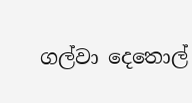ගල්වා දෙතොල්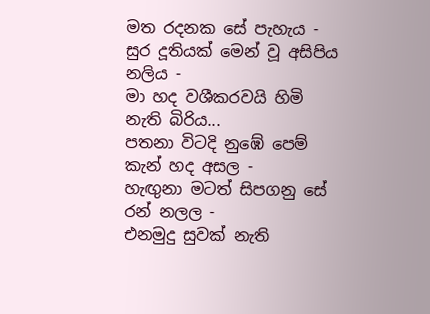මත රදනක සේ පැහැය -
සුර දූතියක් මෙන් වූ අසිපිය නලිය -
මා හද වශීකරවයි හිමි නැති බිරිය...
පතනා විටදි නුඹේ පෙම් කැන් හද අසල -
හැඟුනා මටත් සිපගනු සේ රන් නලල -
එනමුදු සුවක් නැති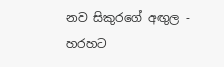නව සිකුරගේ අඟුල -
හරහට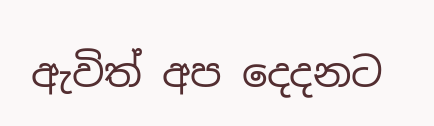ඇවිත් අප දෙදනට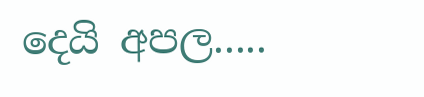දෙයි අපල.....